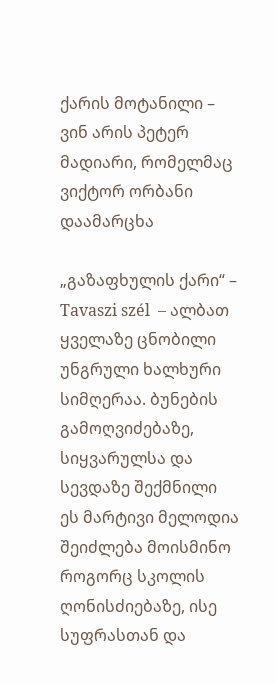ქარის მოტანილი – ვინ არის პეტერ მადიარი, რომელმაც ვიქტორ ორბანი დაამარცხა

„გაზაფხულის ქარი“ – Tavaszi szél  – ალბათ ყველაზე ცნობილი უნგრული ხალხური სიმღერაა. ბუნების გამოღვიძებაზე, სიყვარულსა და სევდაზე შექმნილი ეს მარტივი მელოდია შეიძლება მოისმინო როგორც სკოლის ღონისძიებაზე, ისე სუფრასთან და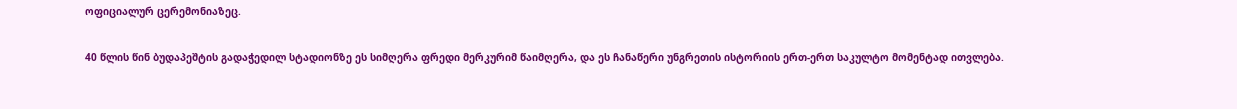ოფიციალურ ცერემონიაზეც.

40 წლის წინ ბუდაპეშტის გადაჭედილ სტადიონზე ეს სიმღერა ფრედი მერკურიმ წაიმღერა, და ეს ჩანაწერი უნგრეთის ისტორიის ერთ-ერთ საკულტო მომენტად ითვლება.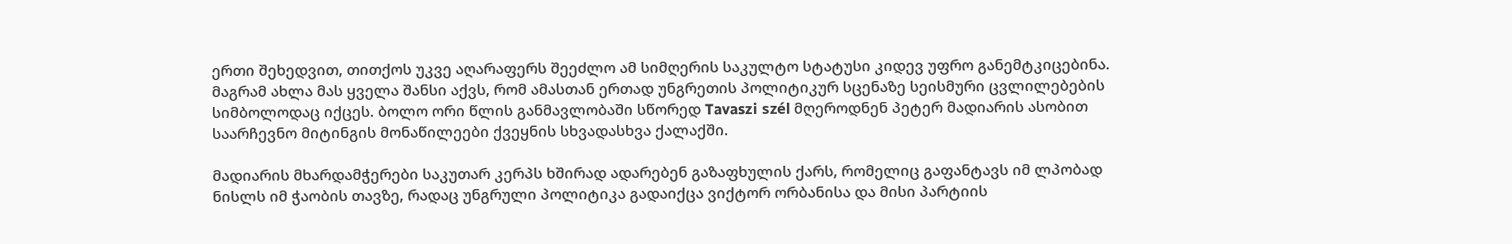ერთი შეხედვით, თითქოს უკვე აღარაფერს შეეძლო ამ სიმღერის საკულტო სტატუსი კიდევ უფრო განემტკიცებინა. მაგრამ ახლა მას ყველა შანსი აქვს, რომ ამასთან ერთად უნგრეთის პოლიტიკურ სცენაზე სეისმური ცვლილებების სიმბოლოდაც იქცეს. ბოლო ორი წლის განმავლობაში სწორედ Tavaszi szél მღეროდნენ პეტერ მადიარის ასობით საარჩევნო მიტინგის მონაწილეები ქვეყნის სხვადასხვა ქალაქში.

მადიარის მხარდამჭერები საკუთარ კერპს ხშირად ადარებენ გაზაფხულის ქარს, რომელიც გაფანტავს იმ ლპობად ნისლს იმ ჭაობის თავზე, რადაც უნგრული პოლიტიკა გადაიქცა ვიქტორ ორბანისა და მისი პარტიის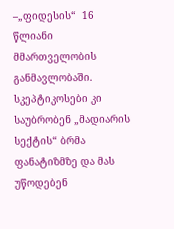–„ფიდესის“  16 წლიანი მმართველობის განმავლობაში. სკეპტიკოსები კი საუბრობენ „მადიარის სექტის“ ბრმა ფანატიზმზე და მას უწოდებენ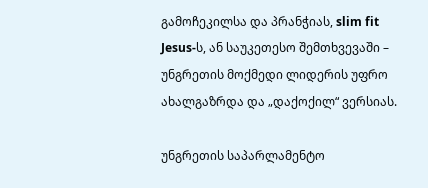გამოჩეკილსა და პრანჭიას, slim fit Jesus-ს, ან საუკეთესო შემთხვევაში – უნგრეთის მოქმედი ლიდერის უფრო ახალგაზრდა და „დაქოქილ“ ვერსიას.

უნგრეთის საპარლამენტო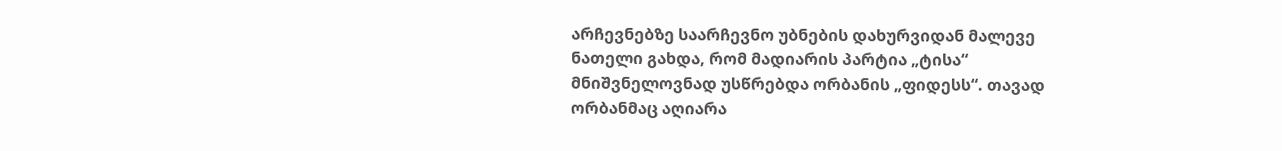არჩევნებზე საარჩევნო უბნების დახურვიდან მალევე ნათელი გახდა, რომ მადიარის პარტია „ტისა“ მნიშვნელოვნად უსწრებდა ორბანის „ფიდესს“. თავად ორბანმაც აღიარა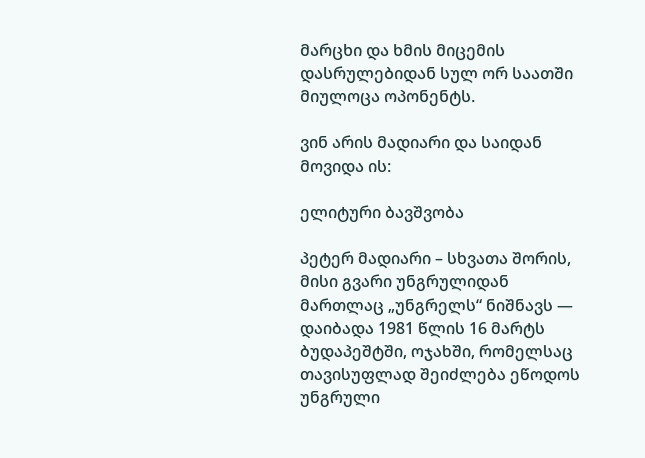მარცხი და ხმის მიცემის დასრულებიდან სულ ორ საათში მიულოცა ოპონენტს.

ვინ არის მადიარი და საიდან მოვიდა ის:

ელიტური ბავშვობა

პეტერ მადიარი – სხვათა შორის, მისი გვარი უნგრულიდან მართლაც „უნგრელს“ ნიშნავს — დაიბადა 1981 წლის 16 მარტს ბუდაპეშტში, ოჯახში, რომელსაც თავისუფლად შეიძლება ეწოდოს უნგრული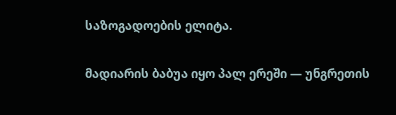საზოგადოების ელიტა.

მადიარის ბაბუა იყო პალ ერეში — უნგრეთის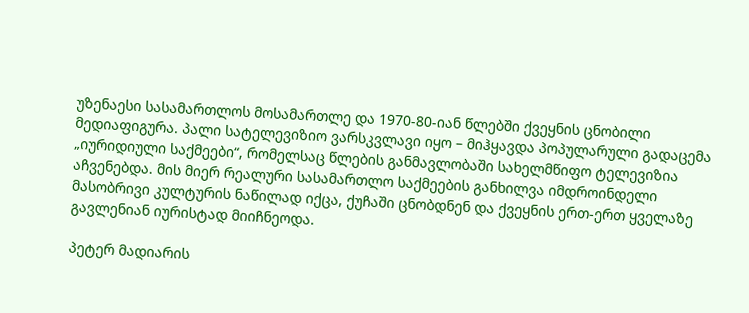უზენაესი სასამართლოს მოსამართლე და 1970-80-იან წლებში ქვეყნის ცნობილი მედიაფიგურა. პალი სატელევიზიო ვარსკვლავი იყო – მიჰყავდა პოპულარული გადაცემა „იურიდიული საქმეები“, რომელსაც წლების განმავლობაში სახელმწიფო ტელევიზია აჩვენებდა. მის მიერ რეალური სასამართლო საქმეების განხილვა იმდროინდელი მასობრივი კულტურის ნაწილად იქცა, ქუჩაში ცნობდნენ და ქვეყნის ერთ-ერთ ყველაზე გავლენიან იურისტად მიიჩნეოდა.

პეტერ მადიარის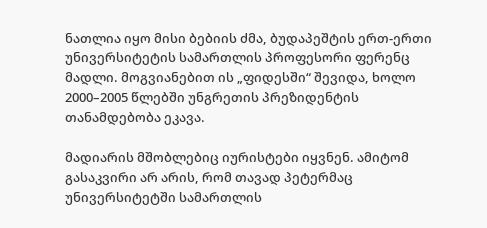ნათლია იყო მისი ბებიის ძმა, ბუდაპეშტის ერთ-ერთი უნივერსიტეტის სამართლის პროფესორი ფერენც მადლი. მოგვიანებით ის „ფიდესში“ შევიდა, ხოლო 2000–2005 წლებში უნგრეთის პრეზიდენტის თანამდებობა ეკავა.

მადიარის მშობლებიც იურისტები იყვნენ. ამიტომ გასაკვირი არ არის, რომ თავად პეტერმაც უნივერსიტეტში სამართლის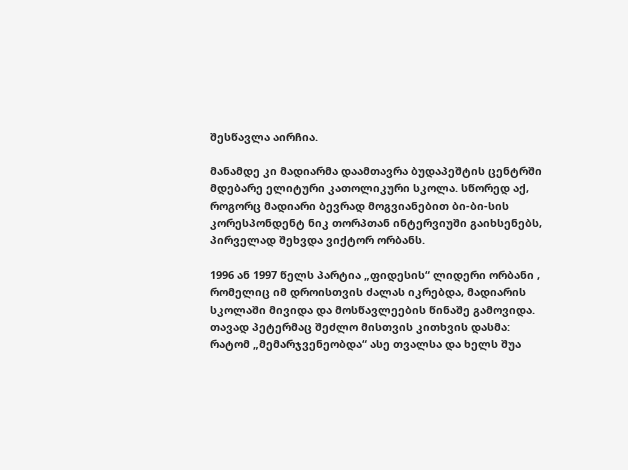შესწავლა აირჩია.

მანამდე კი მადიარმა დაამთავრა ბუდაპეშტის ცენტრში მდებარე ელიტური კათოლიკური სკოლა. სწორედ აქ, როგორც მადიარი ბევრად მოგვიანებით ბი-ბი-სის კორესპონდენტ ნიკ თორპთან ინტერვიუში გაიხსენებს, პირველად შეხვდა ვიქტორ ორბანს.

1996 ან 1997 წელს პარტია „ფიდესის“ ლიდერი ორბანი , რომელიც იმ დროისთვის ძალას იკრებდა, მადიარის სკოლაში მივიდა და მოსწავლეების წინაშე გამოვიდა. თავად პეტერმაც შეძლო მისთვის კითხვის დასმა: რატომ „მემარჯვენეობდა“ ასე თვალსა და ხელს შუა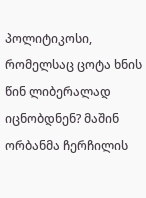პოლიტიკოსი, რომელსაც ცოტა ხნის წინ ლიბერალად იცნობდნენ? მაშინ ორბანმა ჩერჩილის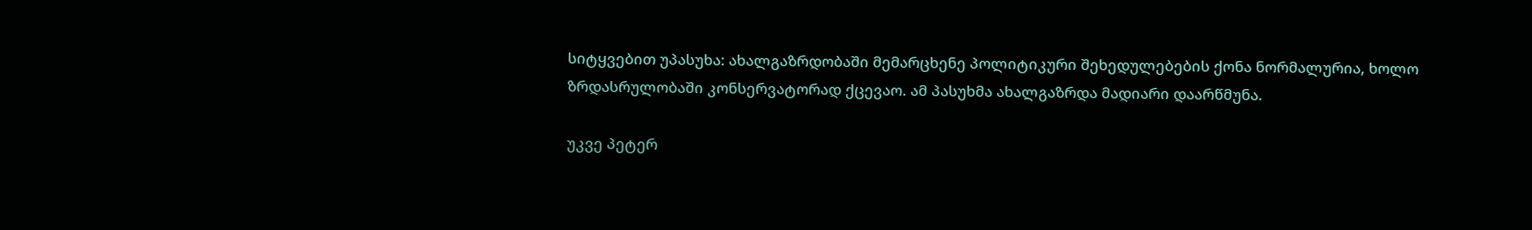სიტყვებით უპასუხა: ახალგაზრდობაში მემარცხენე პოლიტიკური შეხედულებების ქონა ნორმალურია, ხოლო ზრდასრულობაში კონსერვატორად ქცევაო. ამ პასუხმა ახალგაზრდა მადიარი დაარწმუნა.

უკვე პეტერ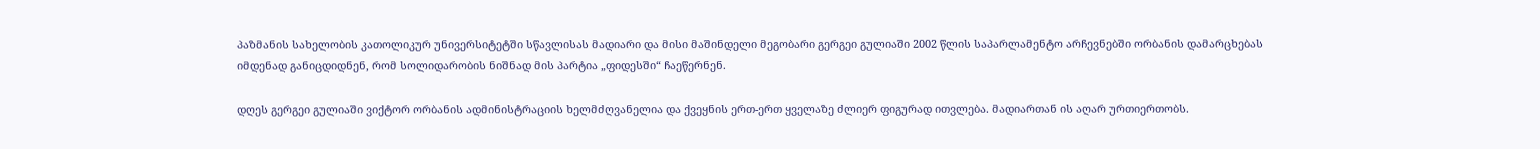პაზმანის სახელობის კათოლიკურ უნივერსიტეტში სწავლისას მადიარი და მისი მაშინდელი მეგობარი გერგეი გულიაში 2002 წლის საპარლამენტო არჩევნებში ორბანის დამარცხებას იმდენად განიცდიდნენ, რომ სოლიდარობის ნიშნად მის პარტია „ფიდესში“ ჩაეწერნენ.

დღეს გერგეი გულიაში ვიქტორ ორბანის ადმინისტრაციის ხელმძღვანელია და ქვეყნის ერთ-ერთ ყველაზე ძლიერ ფიგურად ითვლება. მადიართან ის აღარ ურთიერთობს.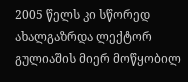2005 წელს კი სწორედ ახალგაზრდა ლექტორ გულიაშის მიერ მოწყობილ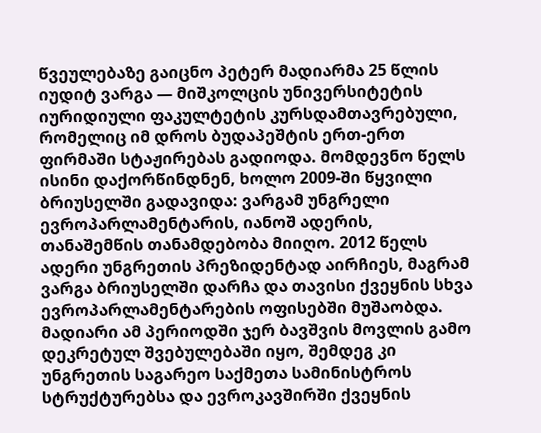წვეულებაზე გაიცნო პეტერ მადიარმა 25 წლის იუდიტ ვარგა — მიშკოლცის უნივერსიტეტის იურიდიული ფაკულტეტის კურსდამთავრებული, რომელიც იმ დროს ბუდაპეშტის ერთ-ერთ ფირმაში სტაჟირებას გადიოდა. მომდევნო წელს ისინი დაქორწინდნენ, ხოლო 2009-ში წყვილი ბრიუსელში გადავიდა: ვარგამ უნგრელი ევროპარლამენტარის, იანოშ ადერის, თანაშემწის თანამდებობა მიიღო. 2012 წელს ადერი უნგრეთის პრეზიდენტად აირჩიეს, მაგრამ ვარგა ბრიუსელში დარჩა და თავისი ქვეყნის სხვა ევროპარლამენტარების ოფისებში მუშაობდა. მადიარი ამ პერიოდში ჯერ ბავშვის მოვლის გამო დეკრეტულ შვებულებაში იყო, შემდეგ კი უნგრეთის საგარეო საქმეთა სამინისტროს სტრუქტურებსა და ევროკავშირში ქვეყნის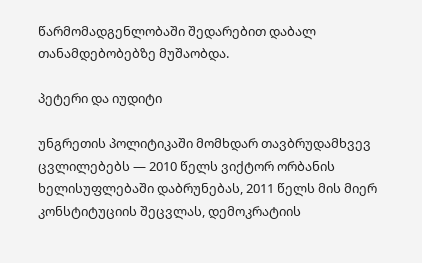წარმომადგენლობაში შედარებით დაბალ თანამდებობებზე მუშაობდა.

პეტერი და იუდიტი

უნგრეთის პოლიტიკაში მომხდარ თავბრუდამხვევ ცვლილებებს — 2010 წელს ვიქტორ ორბანის ხელისუფლებაში დაბრუნებას, 2011 წელს მის მიერ კონსტიტუციის შეცვლას, დემოკრატიის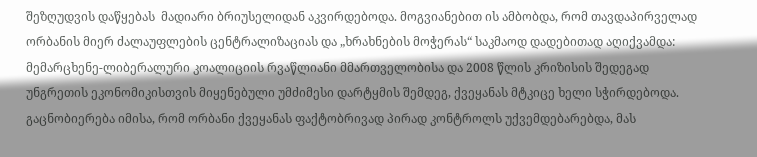შეზღუდვის დაწყებას  მადიარი ბრიუსელიდან აკვირდებოდა. მოგვიანებით ის ამბობდა, რომ თავდაპირველად ორბანის მიერ ძალაუფლების ცენტრალიზაციას და „ხრახნების მოჭერას“ საკმაოდ დადებითად აღიქვამდა: მემარცხენე-ლიბერალური კოალიციის რვაწლიანი მმართველობისა და 2008 წლის კრიზისის შედეგად უნგრეთის ეკონომიკისთვის მიყენებული უმძიმესი დარტყმის შემდეგ, ქვეყანას მტკიცე ხელი სჭირდებოდა. გაცნობიერება იმისა, რომ ორბანი ქვეყანას ფაქტობრივად პირად კონტროლს უქვემდებარებდა, მას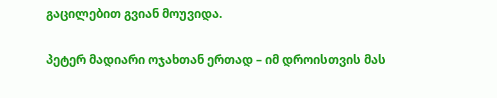გაცილებით გვიან მოუვიდა.

პეტერ მადიარი ოჯახთან ერთად – იმ დროისთვის მას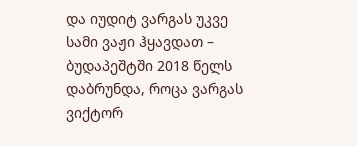და იუდიტ ვარგას უკვე სამი ვაჟი ჰყავდათ – ბუდაპეშტში 2018 წელს დაბრუნდა, როცა ვარგას ვიქტორ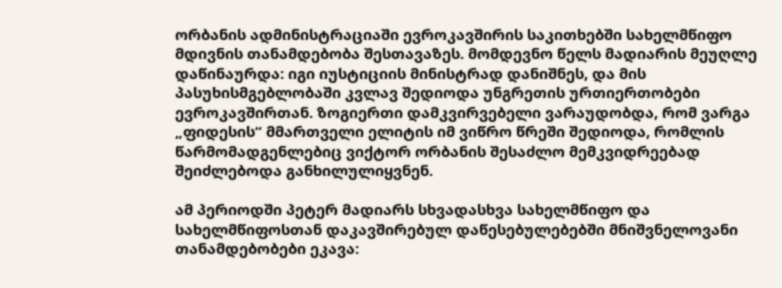ორბანის ადმინისტრაციაში ევროკავშირის საკითხებში სახელმწიფო მდივნის თანამდებობა შესთავაზეს. მომდევნო წელს მადიარის მეუღლე დაწინაურდა: იგი იუსტიციის მინისტრად დანიშნეს, და მის პასუხისმგებლობაში კვლავ შედიოდა უნგრეთის ურთიერთობები ევროკავშირთან. ზოგიერთი დამკვირვებელი ვარაუდობდა, რომ ვარგა „ფიდესის“ მმართველი ელიტის იმ ვიწრო წრეში შედიოდა, რომლის წარმომადგენლებიც ვიქტორ ორბანის შესაძლო მემკვიდრეებად შეიძლებოდა განხილულიყვნენ.

ამ პერიოდში პეტერ მადიარს სხვადასხვა სახელმწიფო და სახელმწიფოსთან დაკავშირებულ დაწესებულებებში მნიშვნელოვანი თანამდებობები ეკავა: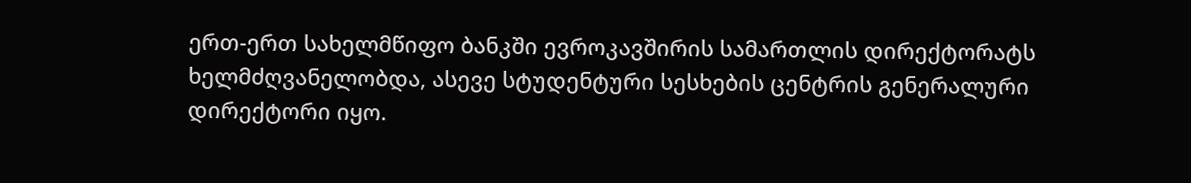ერთ-ერთ სახელმწიფო ბანკში ევროკავშირის სამართლის დირექტორატს ხელმძღვანელობდა, ასევე სტუდენტური სესხების ცენტრის გენერალური დირექტორი იყო.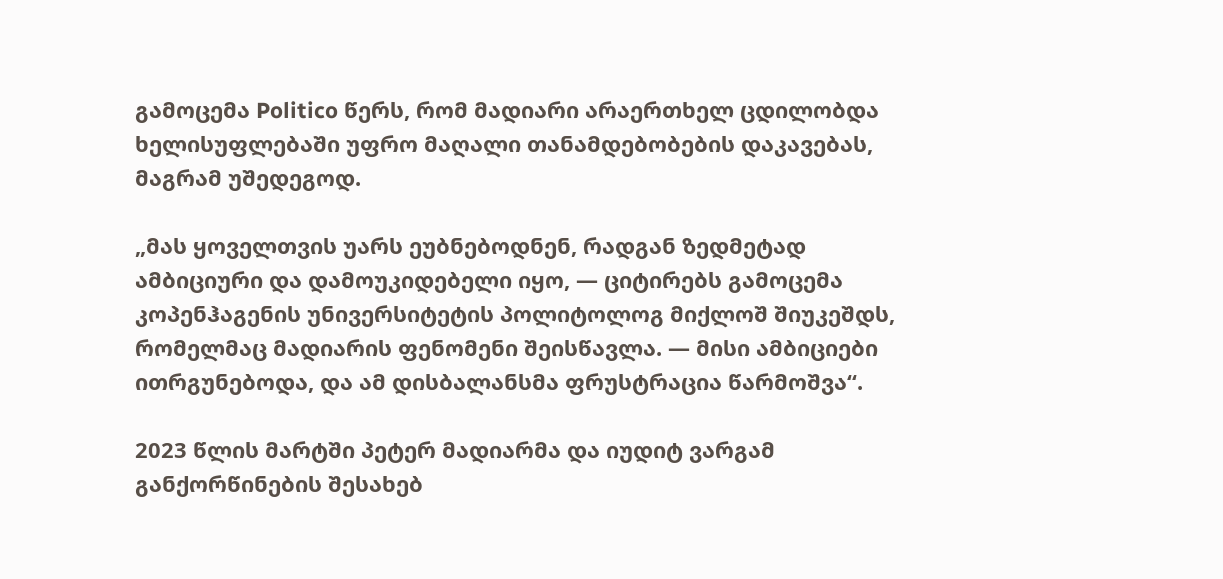გამოცემა Politico წერს, რომ მადიარი არაერთხელ ცდილობდა ხელისუფლებაში უფრო მაღალი თანამდებობების დაკავებას, მაგრამ უშედეგოდ.

„მას ყოველთვის უარს ეუბნებოდნენ, რადგან ზედმეტად ამბიციური და დამოუკიდებელი იყო, — ციტირებს გამოცემა კოპენჰაგენის უნივერსიტეტის პოლიტოლოგ მიქლოშ შიუკეშდს, რომელმაც მადიარის ფენომენი შეისწავლა. — მისი ამბიციები ითრგუნებოდა, და ამ დისბალანსმა ფრუსტრაცია წარმოშვა“.

2023 წლის მარტში პეტერ მადიარმა და იუდიტ ვარგამ განქორწინების შესახებ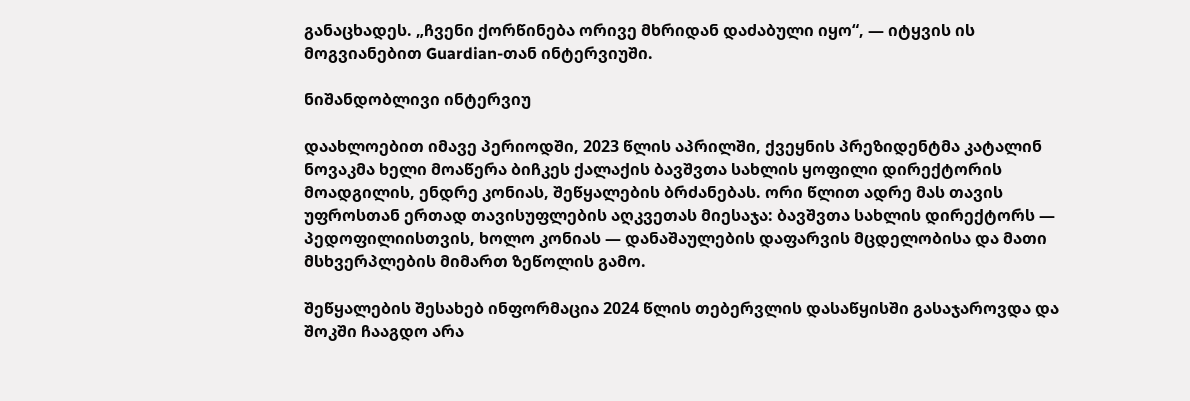განაცხადეს. „ჩვენი ქორწინება ორივე მხრიდან დაძაბული იყო“, — იტყვის ის მოგვიანებით Guardian-თან ინტერვიუში.

ნიშანდობლივი ინტერვიუ

დაახლოებით იმავე პერიოდში, 2023 წლის აპრილში, ქვეყნის პრეზიდენტმა კატალინ ნოვაკმა ხელი მოაწერა ბიჩკეს ქალაქის ბავშვთა სახლის ყოფილი დირექტორის მოადგილის, ენდრე კონიას, შეწყალების ბრძანებას. ორი წლით ადრე მას თავის უფროსთან ერთად თავისუფლების აღკვეთას მიესაჯა: ბავშვთა სახლის დირექტორს — პედოფილიისთვის, ხოლო კონიას — დანაშაულების დაფარვის მცდელობისა და მათი მსხვერპლების მიმართ ზეწოლის გამო.

შეწყალების შესახებ ინფორმაცია 2024 წლის თებერვლის დასაწყისში გასაჯაროვდა და შოკში ჩააგდო არა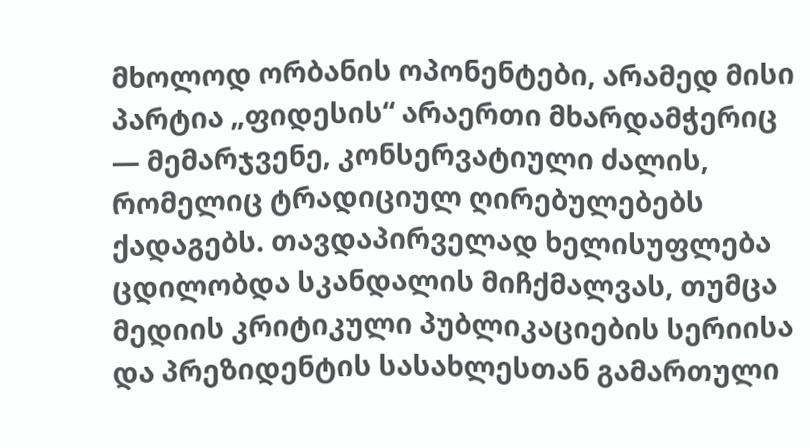მხოლოდ ორბანის ოპონენტები, არამედ მისი პარტია „ფიდესის“ არაერთი მხარდამჭერიც — მემარჯვენე, კონსერვატიული ძალის, რომელიც ტრადიციულ ღირებულებებს ქადაგებს. თავდაპირველად ხელისუფლება ცდილობდა სკანდალის მიჩქმალვას, თუმცა მედიის კრიტიკული პუბლიკაციების სერიისა და პრეზიდენტის სასახლესთან გამართული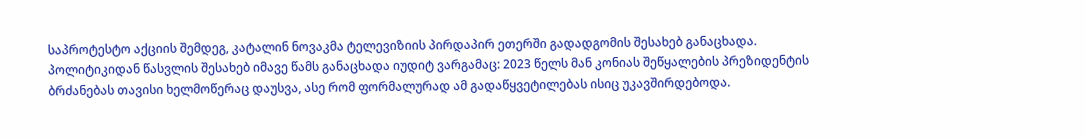საპროტესტო აქციის შემდეგ, კატალინ ნოვაკმა ტელევიზიის პირდაპირ ეთერში გადადგომის შესახებ განაცხადა. პოლიტიკიდან წასვლის შესახებ იმავე წამს განაცხადა იუდიტ ვარგამაც: 2023 წელს მან კონიას შეწყალების პრეზიდენტის ბრძანებას თავისი ხელმოწერაც დაუსვა, ასე რომ ფორმალურად ამ გადაწყვეტილებას ისიც უკავშირდებოდა.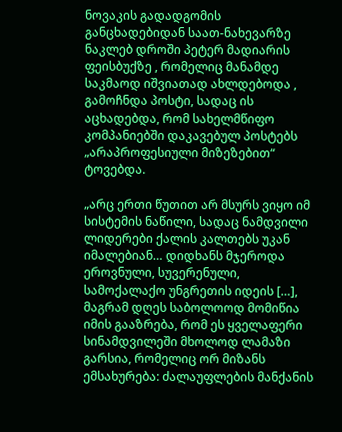ნოვაკის გადადგომის განცხადებიდან საათ-ნახევარზე ნაკლებ დროში პეტერ მადიარის ფეისბუქზე , რომელიც მანამდე საკმაოდ იშვიათად ახლდებოდა , გამოჩნდა პოსტი, სადაც ის აცხადებდა, რომ სახელმწიფო კომპანიებში დაკავებულ პოსტებს „არაპროფესიული მიზეზებით“ ტოვებდა.

„არც ერთი წუთით არ მსურს ვიყო იმ სისტემის ნაწილი, სადაც ნამდვილი ლიდერები ქალის კალთებს უკან იმალებიან… დიდხანს მჯეროდა ეროვნული, სუვერენული, სამოქალაქო უნგრეთის იდეის […], მაგრამ დღეს საბოლოოდ მომიწია იმის გააზრება, რომ ეს ყველაფერი სინამდვილეში მხოლოდ ლამაზი გარსია, რომელიც ორ მიზანს ემსახურება: ძალაუფლების მანქანის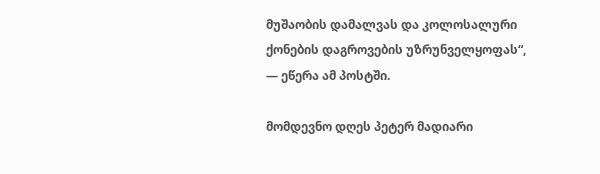მუშაობის დამალვას და კოლოსალური ქონების დაგროვების უზრუნველყოფას“, — ეწერა ამ პოსტში.

მომდევნო დღეს პეტერ მადიარი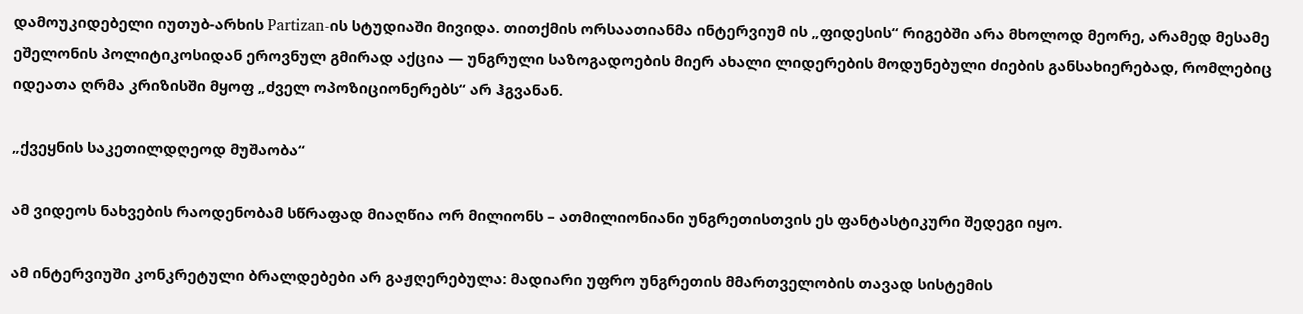დამოუკიდებელი იუთუბ-არხის Partizan-ის სტუდიაში მივიდა. თითქმის ორსაათიანმა ინტერვიუმ ის „ფიდესის“ რიგებში არა მხოლოდ მეორე, არამედ მესამე ეშელონის პოლიტიკოსიდან ეროვნულ გმირად აქცია — უნგრული საზოგადოების მიერ ახალი ლიდერების მოდუნებული ძიების განსახიერებად, რომლებიც იდეათა ღრმა კრიზისში მყოფ „ძველ ოპოზიციონერებს“ არ ჰგვანან.

„ქვეყნის საკეთილდღეოდ მუშაობა“

ამ ვიდეოს ნახვების რაოდენობამ სწრაფად მიაღწია ორ მილიონს – ათმილიონიანი უნგრეთისთვის ეს ფანტასტიკური შედეგი იყო.

ამ ინტერვიუში კონკრეტული ბრალდებები არ გაჟღერებულა: მადიარი უფრო უნგრეთის მმართველობის თავად სისტემის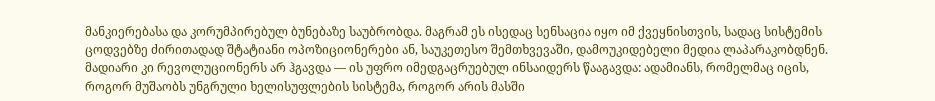მანკიერებასა და კორუმპირებულ ბუნებაზე საუბრობდა. მაგრამ ეს ისედაც სენსაცია იყო იმ ქვეყნისთვის, სადაც სისტემის ცოდვებზე ძირითადად შტატიანი ოპოზიციონერები ან, საუკეთესო შემთხვევაში, დამოუკიდებელი მედია ლაპარაკობდნენ. მადიარი კი რევოლუციონერს არ ჰგავდა — ის უფრო იმედგაცრუებულ ინსაიდერს წააგავდა: ადამიანს, რომელმაც იცის, როგორ მუშაობს უნგრული ხელისუფლების სისტემა, როგორ არის მასში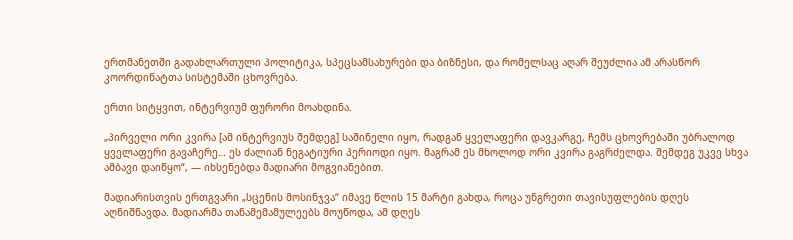ერთმანეთში გადახლართული პოლიტიკა, სპეცსამსახურები და ბიზნესი, და რომელსაც აღარ შეუძლია ამ არასწორ კოორდინატთა სისტემაში ცხოვრება.

ერთი სიტყვით, ინტერვიუმ ფურორი მოახდინა.

„პირველი ორი კვირა [ამ ინტერვიუს შემდეგ] საშინელი იყო, რადგან ყველაფერი დავკარგე, ჩემს ცხოვრებაში უბრალოდ ყველაფერი გავაჩერე… ეს ძალიან ნეგატიური პერიოდი იყო. მაგრამ ეს მხოლოდ ორი კვირა გაგრძელდა. შემდეგ უკვე სხვა ამბავი დაიწყო“, — იხსენებდა მადიარი მოგვიანებით.

მადიარისთვის ერთგვარი „სცენის მოსინჯვა“ იმავე წლის 15 მარტი გახდა, როცა უნგრეთი თავისუფლების დღეს აღნიშნავდა. მადიარმა თანამემამულეებს მოუწოდა, ამ დღეს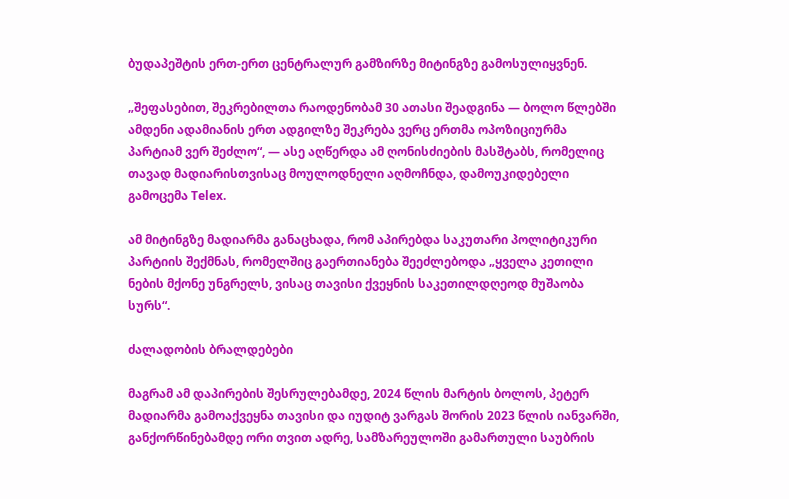ბუდაპეშტის ერთ-ერთ ცენტრალურ გამზირზე მიტინგზე გამოსულიყვნენ.

„შეფასებით, შეკრებილთა რაოდენობამ 30 ათასი შეადგინა — ბოლო წლებში ამდენი ადამიანის ერთ ადგილზე შეკრება ვერც ერთმა ოპოზიციურმა პარტიამ ვერ შეძლო“, — ასე აღწერდა ამ ღონისძიების მასშტაბს, რომელიც თავად მადიარისთვისაც მოულოდნელი აღმოჩნდა, დამოუკიდებელი გამოცემა Telex.

ამ მიტინგზე მადიარმა განაცხადა, რომ აპირებდა საკუთარი პოლიტიკური პარტიის შექმნას, რომელშიც გაერთიანება შეეძლებოდა „ყველა კეთილი ნების მქონე უნგრელს, ვისაც თავისი ქვეყნის საკეთილდღეოდ მუშაობა სურს“.

ძალადობის ბრალდებები

მაგრამ ამ დაპირების შესრულებამდე, 2024 წლის მარტის ბოლოს, პეტერ მადიარმა გამოაქვეყნა თავისი და იუდიტ ვარგას შორის 2023 წლის იანვარში, განქორწინებამდე ორი თვით ადრე, სამზარეულოში გამართული საუბრის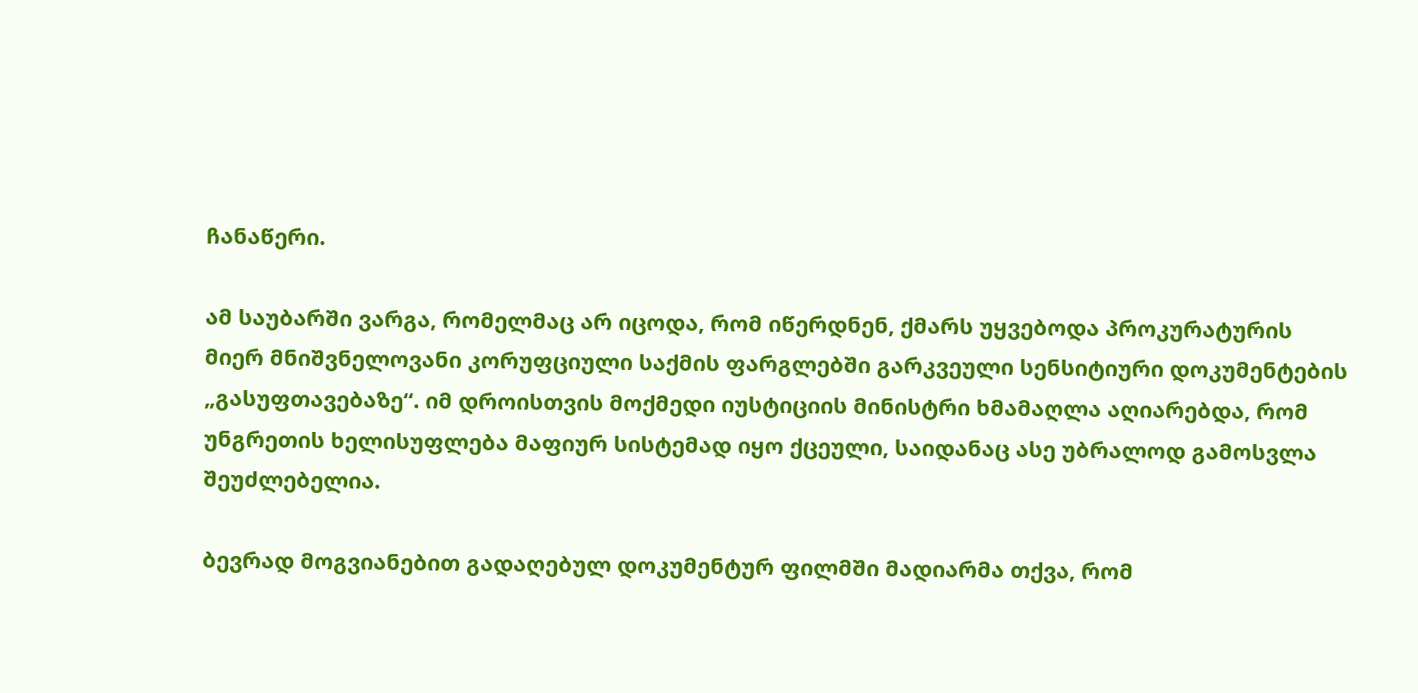ჩანაწერი.

ამ საუბარში ვარგა, რომელმაც არ იცოდა, რომ იწერდნენ, ქმარს უყვებოდა პროკურატურის მიერ მნიშვნელოვანი კორუფციული საქმის ფარგლებში გარკვეული სენსიტიური დოკუმენტების „გასუფთავებაზე“. იმ დროისთვის მოქმედი იუსტიციის მინისტრი ხმამაღლა აღიარებდა, რომ უნგრეთის ხელისუფლება მაფიურ სისტემად იყო ქცეული, საიდანაც ასე უბრალოდ გამოსვლა შეუძლებელია.

ბევრად მოგვიანებით გადაღებულ დოკუმენტურ ფილმში მადიარმა თქვა, რომ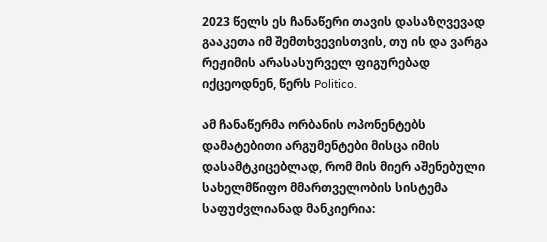2023 წელს ეს ჩანაწერი თავის დასაზღვევად გააკეთა იმ შემთხვევისთვის, თუ ის და ვარგა რეჟიმის არასასურველ ფიგურებად იქცეოდნენ, წერს Politico.

ამ ჩანაწერმა ორბანის ოპონენტებს დამატებითი არგუმენტები მისცა იმის დასამტკიცებლად, რომ მის მიერ აშენებული სახელმწიფო მმართველობის სისტემა საფუძვლიანად მანკიერია: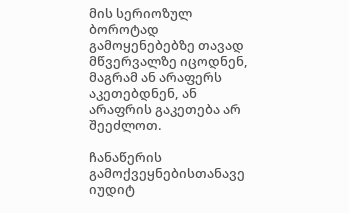მის სერიოზულ ბოროტად გამოყენებებზე თავად მწვერვალზე იცოდნენ, მაგრამ ან არაფერს აკეთებდნენ, ან არაფრის გაკეთება არ შეეძლოთ.

ჩანაწერის გამოქვეყნებისთანავე იუდიტ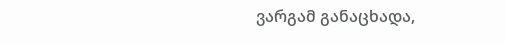ვარგამ განაცხადა,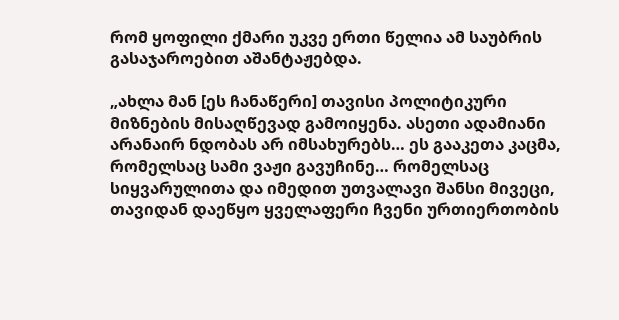რომ ყოფილი ქმარი უკვე ერთი წელია ამ საუბრის გასაჯაროებით აშანტაჟებდა.

„ახლა მან [ეს ჩანაწერი] თავისი პოლიტიკური მიზნების მისაღწევად გამოიყენა. ასეთი ადამიანი არანაირ ნდობას არ იმსახურებს… ეს გააკეთა კაცმა, რომელსაც სამი ვაჟი გავუჩინე… რომელსაც სიყვარულითა და იმედით უთვალავი შანსი მივეცი, თავიდან დაეწყო ყველაფერი ჩვენი ურთიერთობის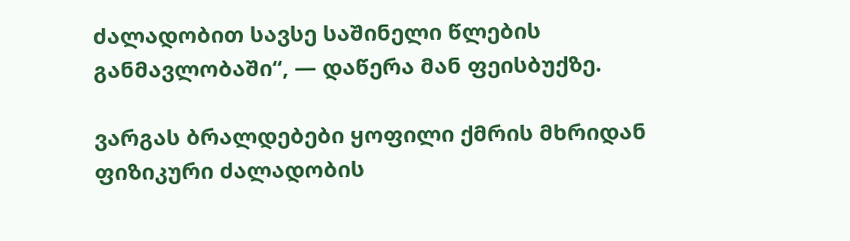ძალადობით სავსე საშინელი წლების განმავლობაში“, — დაწერა მან ფეისბუქზე.

ვარგას ბრალდებები ყოფილი ქმრის მხრიდან ფიზიკური ძალადობის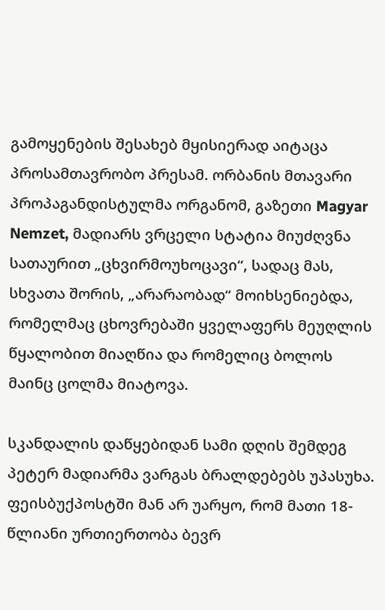გამოყენების შესახებ მყისიერად აიტაცა პროსამთავრობო პრესამ. ორბანის მთავარი პროპაგანდისტულმა ორგანომ, გაზეთი Magyar Nemzet, მადიარს ვრცელი სტატია მიუძღვნა სათაურით „ცხვირმოუხოცავი“, სადაც მას, სხვათა შორის, „არარაობად“ მოიხსენიებდა, რომელმაც ცხოვრებაში ყველაფერს მეუღლის წყალობით მიაღწია და რომელიც ბოლოს მაინც ცოლმა მიატოვა.

სკანდალის დაწყებიდან სამი დღის შემდეგ პეტერ მადიარმა ვარგას ბრალდებებს უპასუხა. ფეისბუქპოსტში მან არ უარყო, რომ მათი 18-წლიანი ურთიერთობა ბევრ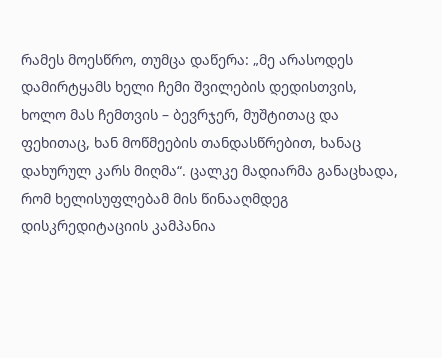რამეს მოესწრო, თუმცა დაწერა: „მე არასოდეს დამირტყამს ხელი ჩემი შვილების დედისთვის, ხოლო მას ჩემთვის – ბევრჯერ, მუშტითაც და ფეხითაც, ხან მოწმეების თანდასწრებით, ხანაც დახურულ კარს მიღმა“. ცალკე მადიარმა განაცხადა, რომ ხელისუფლებამ მის წინააღმდეგ დისკრედიტაციის კამპანია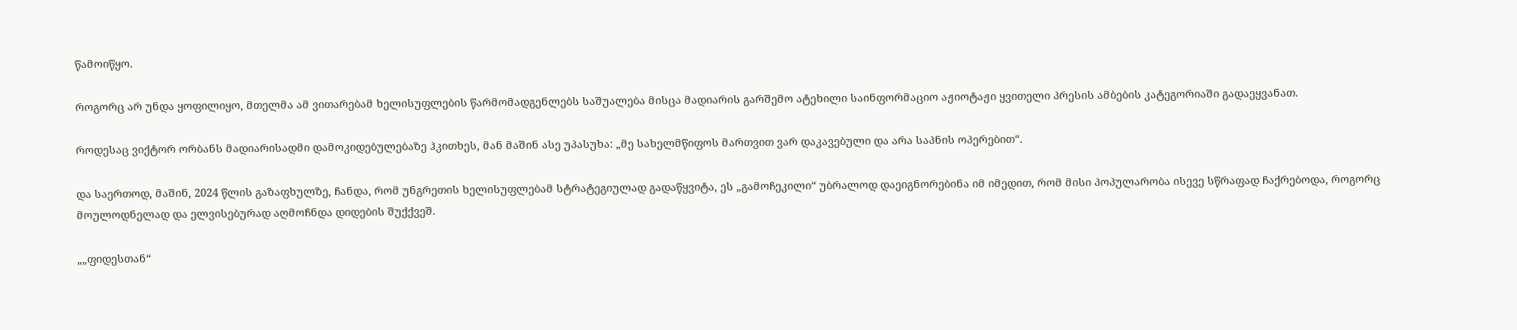წამოიწყო.

როგორც არ უნდა ყოფილიყო, მთელმა ამ ვითარებამ ხელისუფლების წარმომადგენლებს საშუალება მისცა მადიარის გარშემო ატეხილი საინფორმაციო აჟიოტაჟი ყვითელი პრესის ამბების კატეგორიაში გადაეყვანათ.

როდესაც ვიქტორ ორბანს მადიარისადმი დამოკიდებულებაზე ჰკითხეს, მან მაშინ ასე უპასუხა: „მე სახელმწიფოს მართვით ვარ დაკავებული და არა საპნის ოპერებით“.

და საერთოდ, მაშინ, 2024 წლის გაზაფხულზე, ჩანდა, რომ უნგრეთის ხელისუფლებამ სტრატეგიულად გადაწყვიტა, ეს „გამოჩეკილი“ უბრალოდ დაეიგნორებინა იმ იმედით, რომ მისი პოპულარობა ისევე სწრაფად ჩაქრებოდა, როგორც მოულოდნელად და ელვისებურად აღმოჩნდა დიდების შუქქვეშ.

„„ფიდესთან“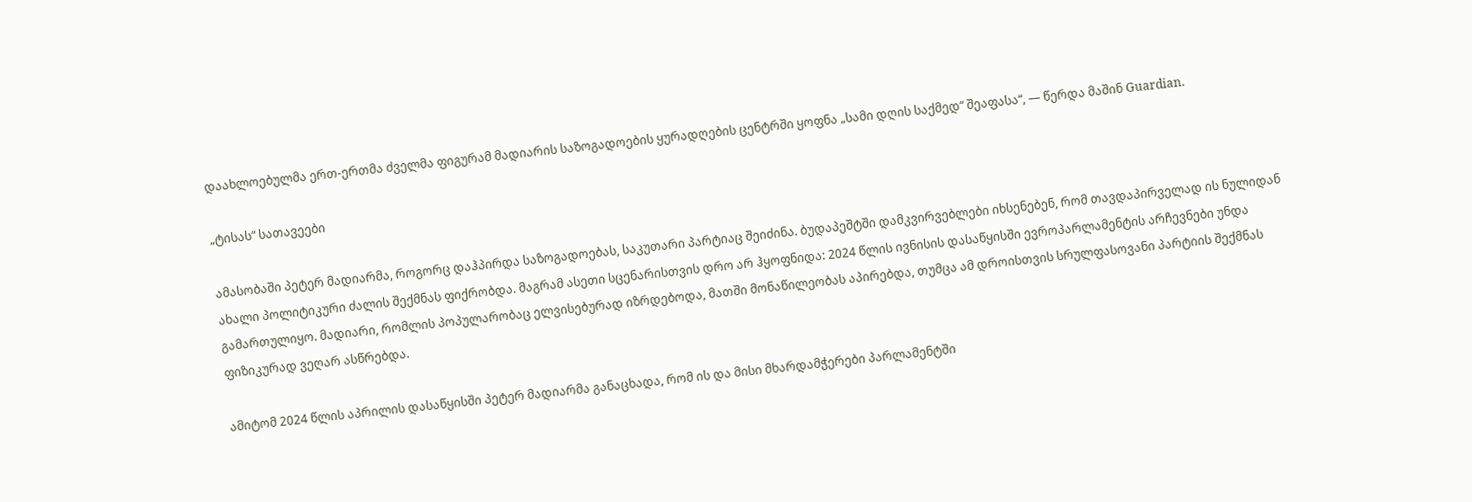დაახლოებულმა ერთ-ერთმა ძველმა ფიგურამ მადიარის საზოგადოების ყურადღების ცენტრში ყოფნა „სამი დღის საქმედ“ შეაფასა“, — წერდა მაშინ Guardian.

„ტისას“ სათავეები

ამასობაში პეტერ მადიარმა, როგორც დაჰპირდა საზოგადოებას, საკუთარი პარტიაც შეიძინა. ბუდაპეშტში დამკვირვებლები იხსენებენ, რომ თავდაპირველად ის ნულიდან ახალი პოლიტიკური ძალის შექმნას ფიქრობდა. მაგრამ ასეთი სცენარისთვის დრო არ ჰყოფნიდა: 2024 წლის ივნისის დასაწყისში ევროპარლამენტის არჩევნები უნდა გამართულიყო. მადიარი, რომლის პოპულარობაც ელვისებურად იზრდებოდა, მათში მონაწილეობას აპირებდა, თუმცა ამ დროისთვის სრულფასოვანი პარტიის შექმნას ფიზიკურად ვეღარ ასწრებდა.

ამიტომ 2024 წლის აპრილის დასაწყისში პეტერ მადიარმა განაცხადა, რომ ის და მისი მხარდამჭერები პარლამენტში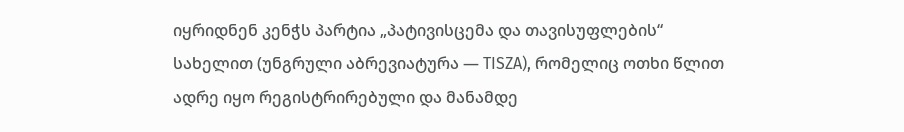იყრიდნენ კენჭს პარტია „პატივისცემა და თავისუფლების“ სახელით (უნგრული აბრევიატურა — TISZA), რომელიც ოთხი წლით ადრე იყო რეგისტრირებული და მანამდე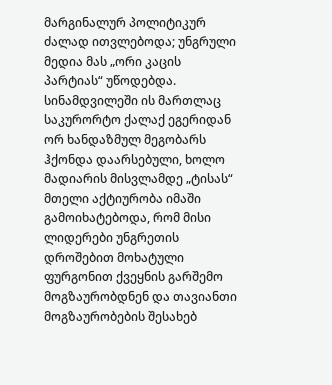მარგინალურ პოლიტიკურ ძალად ითვლებოდა; უნგრული მედია მას „ორი კაცის პარტიას“ უწოდებდა. სინამდვილეში ის მართლაც საკურორტო ქალაქ ეგერიდან ორ ხანდაზმულ მეგობარს ჰქონდა დაარსებული, ხოლო მადიარის მისვლამდე „ტისას“ მთელი აქტიურობა იმაში გამოიხატებოდა, რომ მისი ლიდერები უნგრეთის დროშებით მოხატული ფურგონით ქვეყნის გარშემო მოგზაურობდნენ და თავიანთი მოგზაურობების შესახებ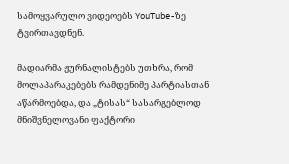სამოყვარულო ვიდეოებს YouTube-ზე ტვირთავდნენ.

მადიარმა ჟურნალისტებს უთხრა, რომ მოლაპარაკებებს რამდენიმე პარტიასთან აწარმოებდა, და „ტისას“ სასარგებლოდ მნიშვნელოვანი ფაქტორი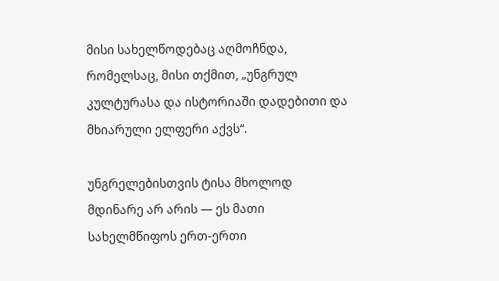მისი სახელწოდებაც აღმოჩნდა, რომელსაც, მისი თქმით, „უნგრულ კულტურასა და ისტორიაში დადებითი და მხიარული ელფერი აქვს“.

უნგრელებისთვის ტისა მხოლოდ მდინარე არ არის — ეს მათი სახელმწიფოს ერთ-ერთი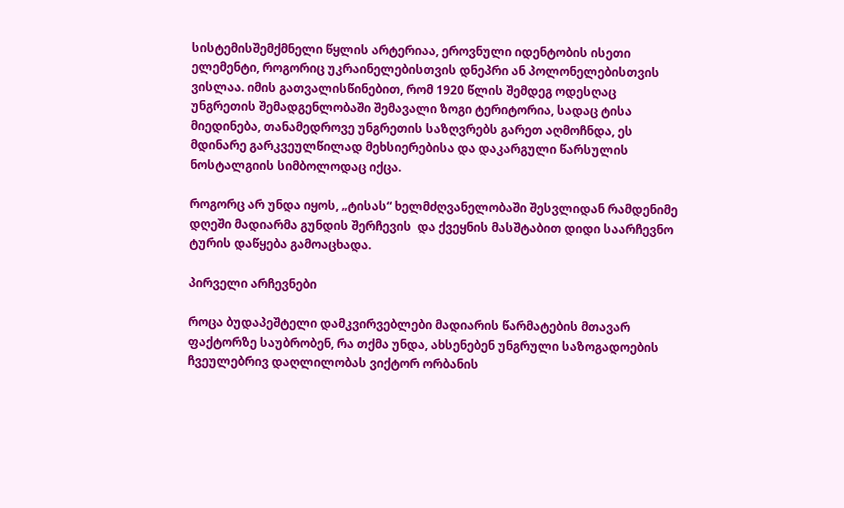სისტემისშემქმნელი წყლის არტერიაა, ეროვნული იდენტობის ისეთი ელემენტი, როგორიც უკრაინელებისთვის დნეპრი ან პოლონელებისთვის ვისლაა. იმის გათვალისწინებით, რომ 1920 წლის შემდეგ ოდესღაც უნგრეთის შემადგენლობაში შემავალი ზოგი ტერიტორია, სადაც ტისა მიედინება, თანამედროვე უნგრეთის საზღვრებს გარეთ აღმოჩნდა, ეს მდინარე გარკვეულწილად მეხსიერებისა და დაკარგული წარსულის ნოსტალგიის სიმბოლოდაც იქცა.

როგორც არ უნდა იყოს, „ტისას“ ხელმძღვანელობაში შესვლიდან რამდენიმე დღეში მადიარმა გუნდის შერჩევის  და ქვეყნის მასშტაბით დიდი საარჩევნო ტურის დაწყება გამოაცხადა.

პირველი არჩევნები

როცა ბუდაპეშტელი დამკვირვებლები მადიარის წარმატების მთავარ ფაქტორზე საუბრობენ, რა თქმა უნდა, ახსენებენ უნგრული საზოგადოების ჩვეულებრივ დაღლილობას ვიქტორ ორბანის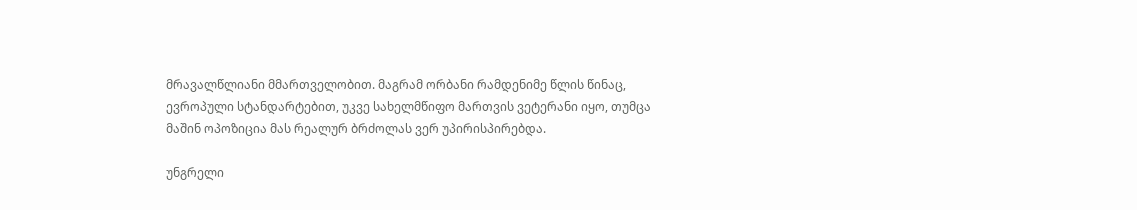მრავალწლიანი მმართველობით. მაგრამ ორბანი რამდენიმე წლის წინაც, ევროპული სტანდარტებით, უკვე სახელმწიფო მართვის ვეტერანი იყო, თუმცა მაშინ ოპოზიცია მას რეალურ ბრძოლას ვერ უპირისპირებდა.

უნგრელი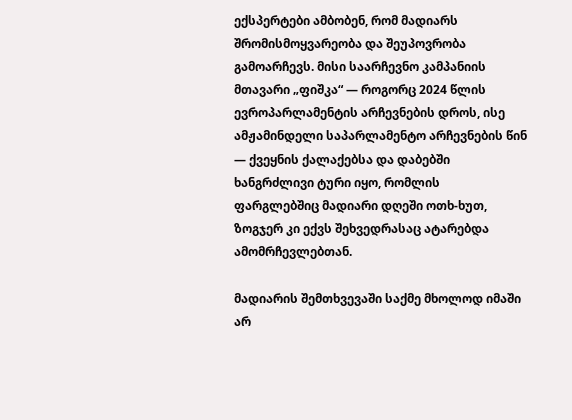ექსპერტები ამბობენ, რომ მადიარს შრომისმოყვარეობა და შეუპოვრობა გამოარჩევს. მისი საარჩევნო კამპანიის მთავარი „ფიშკა“ — როგორც 2024 წლის ევროპარლამენტის არჩევნების დროს, ისე ამჟამინდელი საპარლამენტო არჩევნების წინ — ქვეყნის ქალაქებსა და დაბებში ხანგრძლივი ტური იყო, რომლის ფარგლებშიც მადიარი დღეში ოთხ-ხუთ, ზოგჯერ კი ექვს შეხვედრასაც ატარებდა ამომრჩევლებთან.

მადიარის შემთხვევაში საქმე მხოლოდ იმაში არ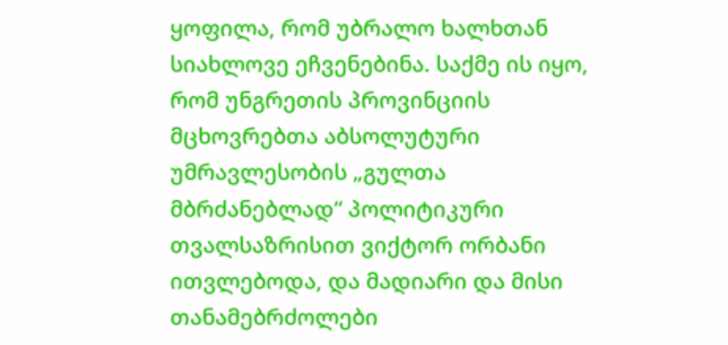ყოფილა, რომ უბრალო ხალხთან სიახლოვე ეჩვენებინა. საქმე ის იყო, რომ უნგრეთის პროვინციის მცხოვრებთა აბსოლუტური უმრავლესობის „გულთა მბრძანებლად“ პოლიტიკური თვალსაზრისით ვიქტორ ორბანი ითვლებოდა, და მადიარი და მისი თანამებრძოლები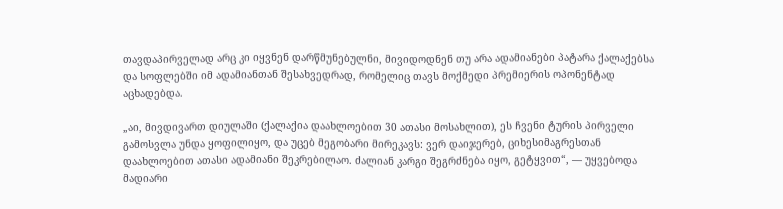თავდაპირველად არც კი იყვნენ დარწმუნებულნი, მივიდოდნენ თუ არა ადამიანები პატარა ქალაქებსა და სოფლებში იმ ადამიანთან შესახვედრად, რომელიც თავს მოქმედი პრემიერის ოპონენტად აცხადებდა.

„აი, მივდივართ დიულაში (ქალაქია დაახლოებით 30 ათასი მოსახლით), ეს ჩვენი ტურის პირველი გამოსვლა უნდა ყოფილიყო, და უცებ მეგობარი მირეკავს: ვერ დაიჯერებ, ციხესიმაგრესთან დაახლოებით ათასი ადამიანი შეკრებილაო. ძალიან კარგი შეგრძნება იყო, გეტყვით“, — უყვებოდა მადიარი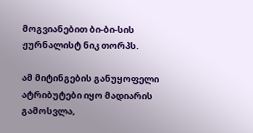მოგვიანებით ბი-ბი-სის ჟურნალისტ ნიკ თორპს.

ამ მიტინგების განუყოფელი ატრიბუტები იყო მადიარის გამოსვლა,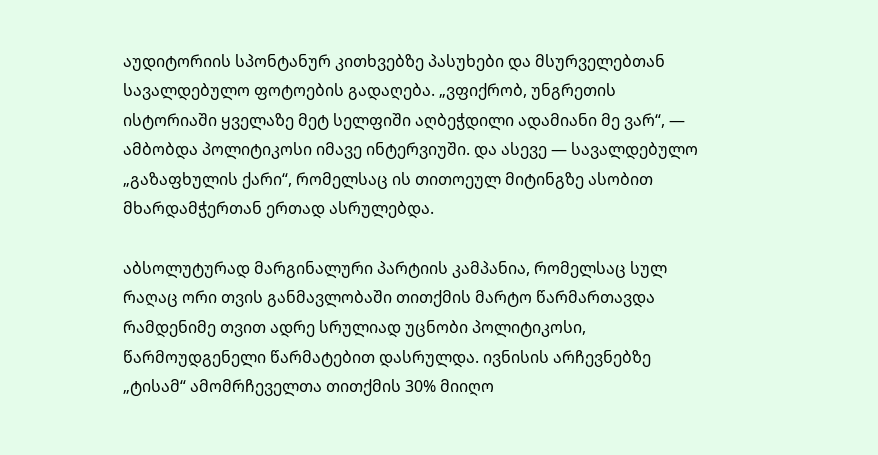აუდიტორიის სპონტანურ კითხვებზე პასუხები და მსურველებთან სავალდებულო ფოტოების გადაღება. „ვფიქრობ, უნგრეთის ისტორიაში ყველაზე მეტ სელფიში აღბეჭდილი ადამიანი მე ვარ“, — ამბობდა პოლიტიკოსი იმავე ინტერვიუში. და ასევე — სავალდებულო „გაზაფხულის ქარი“, რომელსაც ის თითოეულ მიტინგზე ასობით მხარდამჭერთან ერთად ასრულებდა.

აბსოლუტურად მარგინალური პარტიის კამპანია, რომელსაც სულ რაღაც ორი თვის განმავლობაში თითქმის მარტო წარმართავდა რამდენიმე თვით ადრე სრულიად უცნობი პოლიტიკოსი, წარმოუდგენელი წარმატებით დასრულდა. ივნისის არჩევნებზე „ტისამ“ ამომრჩეველთა თითქმის 30% მიიღო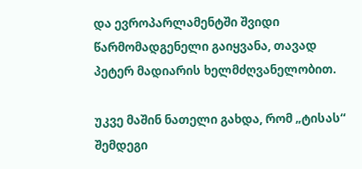და ევროპარლამენტში შვიდი წარმომადგენელი გაიყვანა, თავად პეტერ მადიარის ხელმძღვანელობით.

უკვე მაშინ ნათელი გახდა, რომ „ტისას“ შემდეგი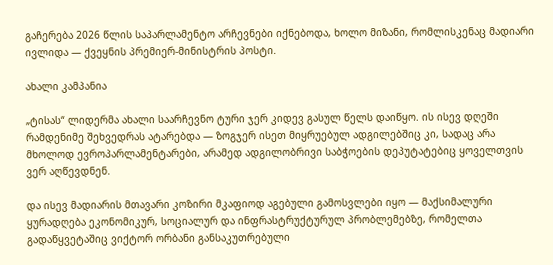გაჩერება 2026 წლის საპარლამენტო არჩევნები იქნებოდა, ხოლო მიზანი, რომლისკენაც მადიარი ივლიდა — ქვეყნის პრემიერ-მინისტრის პოსტი.

ახალი კამპანია

„ტისას“ ლიდერმა ახალი საარჩევნო ტური ჯერ კიდევ გასულ წელს დაიწყო. ის ისევ დღეში რამდენიმე შეხვედრას ატარებდა — ზოგჯერ ისეთ მიყრუებულ ადგილებშიც კი, სადაც არა მხოლოდ ევროპარლამენტარები, არამედ ადგილობრივი საბჭოების დეპუტატებიც ყოველთვის ვერ აღწევდნენ.

და ისევ მადიარის მთავარი კოზირი მკაფიოდ აგებული გამოსვლები იყო — მაქსიმალური ყურადღება ეკონომიკურ, სოციალურ და ინფრასტრუქტურულ პრობლემებზე, რომელთა გადაწყვეტაშიც ვიქტორ ორბანი განსაკუთრებული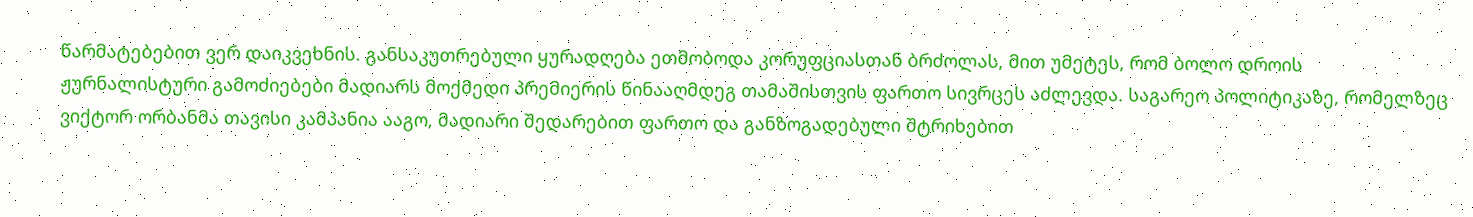წარმატებებით ვერ დაიკვეხნის. განსაკუთრებული ყურადღება ეთმობოდა კორუფციასთან ბრძოლას, მით უმეტეს, რომ ბოლო დროის ჟურნალისტური გამოძიებები მადიარს მოქმედი პრემიერის წინააღმდეგ თამაშისთვის ფართო სივრცეს აძლევდა. საგარეო პოლიტიკაზე, რომელზეც ვიქტორ ორბანმა თავისი კამპანია ააგო, მადიარი შედარებით ფართო და განზოგადებული შტრიხებით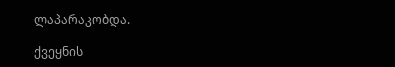ლაპარაკობდა.

ქვეყნის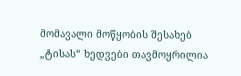მომავალი მოწყობის შესახებ „ტისას“ ხედვები თავმოყრილია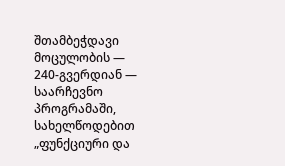შთამბეჭდავი მოცულობის — 240-გვერდიან — საარჩევნო პროგრამაში, სახელწოდებით „ფუნქციური და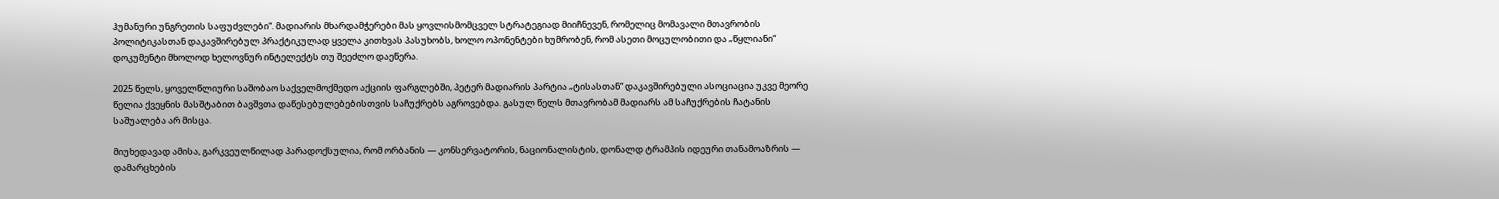ჰუმანური უნგრეთის საფუძვლები“. მადიარის მხარდამჭერები მას ყოვლისმომცველ სტრატეგიად მიიჩნევენ, რომელიც მომავალი მთავრობის პოლიტიკასთან დაკავშირებულ პრაქტიკულად ყველა კითხვას პასუხობს, ხოლო ოპონენტები ხუმრობენ, რომ ასეთი მოცულობითი და „წყლიანი“ დოკუმენტი მხოლოდ ხელოვნურ ინტელექტს თუ შეეძლო დაეწერა.

2025 წელს, ყოველწლიური საშობაო საქველმოქმედო აქციის ფარგლებში, პეტერ მადიარის პარტია „ტისასთან“ დაკავშირებული ასოციაცია უკვე მეორე წელია ქვეყნის მასშტაბით ბავშვთა დაწესებულებებისთვის საჩუქრებს აგროვებდა. გასულ წელს მთავრობამ მადიარს ამ საჩუქრების ჩატანის საშუალება არ მისცა.

მიუხედავად ამისა, გარკვეულწილად პარადოქსულია, რომ ორბანის — კონსერვატორის, ნაციონალისტის, დონალდ ტრამპის იდეური თანამოაზრის — დამარცხების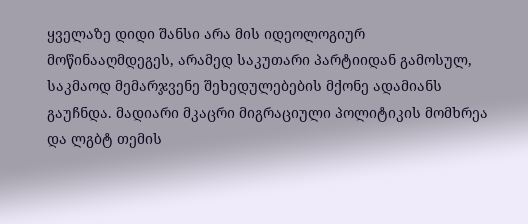ყველაზე დიდი შანსი არა მის იდეოლოგიურ მოწინააღმდეგეს, არამედ საკუთარი პარტიიდან გამოსულ, საკმაოდ მემარჯვენე შეხედულებების მქონე ადამიანს გაუჩნდა. მადიარი მკაცრი მიგრაციული პოლიტიკის მომხრეა და ლგბტ თემის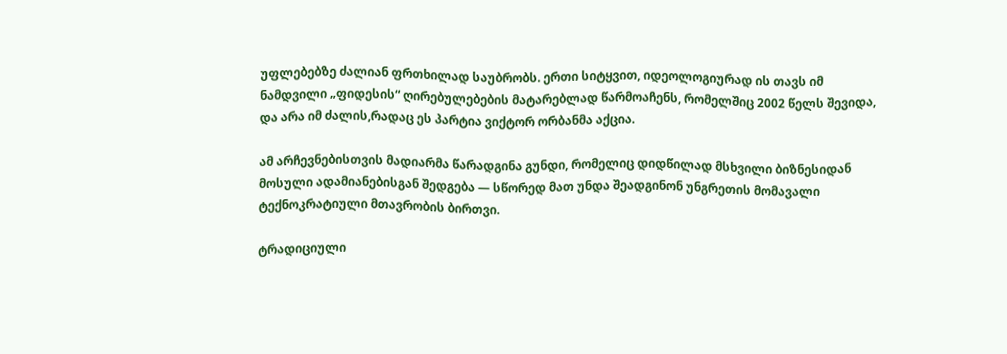უფლებებზე ძალიან ფრთხილად საუბრობს. ერთი სიტყვით, იდეოლოგიურად ის თავს იმ ნამდვილი „ფიდესის“ ღირებულებების მატარებლად წარმოაჩენს, რომელშიც 2002 წელს შევიდა, და არა იმ ძალის,რადაც ეს პარტია ვიქტორ ორბანმა აქცია.

ამ არჩევნებისთვის მადიარმა წარადგინა გუნდი, რომელიც დიდწილად მსხვილი ბიზნესიდან მოსული ადამიანებისგან შედგება — სწორედ მათ უნდა შეადგინონ უნგრეთის მომავალი ტექნოკრატიული მთავრობის ბირთვი.

ტრადიციული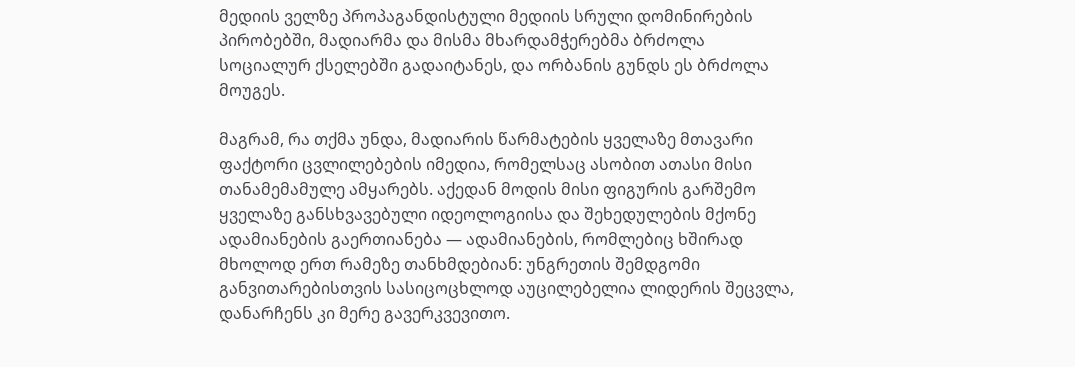მედიის ველზე პროპაგანდისტული მედიის სრული დომინირების პირობებში, მადიარმა და მისმა მხარდამჭერებმა ბრძოლა სოციალურ ქსელებში გადაიტანეს, და ორბანის გუნდს ეს ბრძოლა მოუგეს.

მაგრამ, რა თქმა უნდა, მადიარის წარმატების ყველაზე მთავარი ფაქტორი ცვლილებების იმედია, რომელსაც ასობით ათასი მისი თანამემამულე ამყარებს. აქედან მოდის მისი ფიგურის გარშემო ყველაზე განსხვავებული იდეოლოგიისა და შეხედულების მქონე ადამიანების გაერთიანება — ადამიანების, რომლებიც ხშირად მხოლოდ ერთ რამეზე თანხმდებიან: უნგრეთის შემდგომი განვითარებისთვის სასიცოცხლოდ აუცილებელია ლიდერის შეცვლა, დანარჩენს კი მერე გავერკვევითო.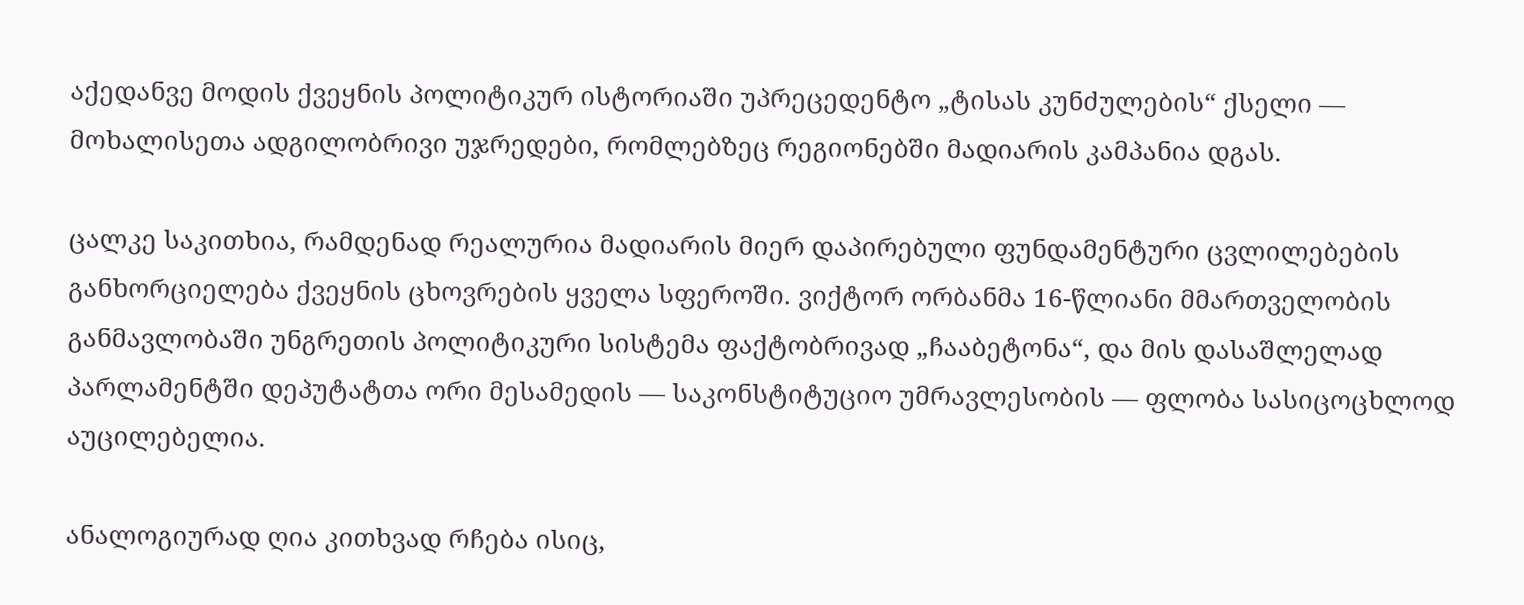აქედანვე მოდის ქვეყნის პოლიტიკურ ისტორიაში უპრეცედენტო „ტისას კუნძულების“ ქსელი — მოხალისეთა ადგილობრივი უჯრედები, რომლებზეც რეგიონებში მადიარის კამპანია დგას.

ცალკე საკითხია, რამდენად რეალურია მადიარის მიერ დაპირებული ფუნდამენტური ცვლილებების განხორციელება ქვეყნის ცხოვრების ყველა სფეროში. ვიქტორ ორბანმა 16-წლიანი მმართველობის განმავლობაში უნგრეთის პოლიტიკური სისტემა ფაქტობრივად „ჩააბეტონა“, და მის დასაშლელად პარლამენტში დეპუტატთა ორი მესამედის — საკონსტიტუციო უმრავლესობის — ფლობა სასიცოცხლოდ აუცილებელია.

ანალოგიურად ღია კითხვად რჩება ისიც,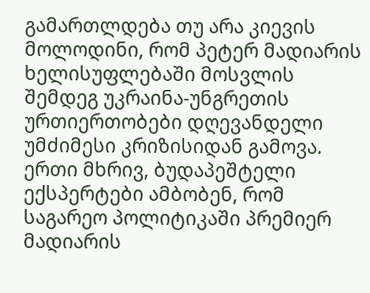გამართლდება თუ არა კიევის მოლოდინი, რომ პეტერ მადიარის ხელისუფლებაში მოსვლის შემდეგ უკრაინა-უნგრეთის ურთიერთობები დღევანდელი უმძიმესი კრიზისიდან გამოვა. ერთი მხრივ, ბუდაპეშტელი ექსპერტები ამბობენ, რომ საგარეო პოლიტიკაში პრემიერ მადიარის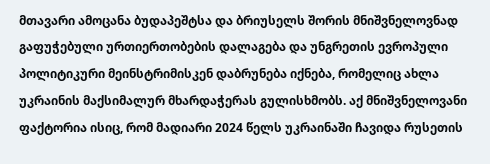მთავარი ამოცანა ბუდაპეშტსა და ბრიუსელს შორის მნიშვნელოვნად გაფუჭებული ურთიერთობების დალაგება და უნგრეთის ევროპული პოლიტიკური მეინსტრიმისკენ დაბრუნება იქნება, რომელიც ახლა უკრაინის მაქსიმალურ მხარდაჭერას გულისხმობს. აქ მნიშვნელოვანი ფაქტორია ისიც, რომ მადიარი 2024 წელს უკრაინაში ჩავიდა რუსეთის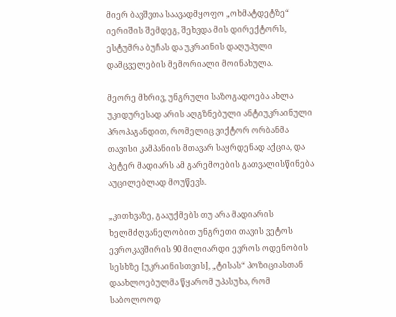მიერ ბავშვთა საავადმყოფო „ოხმატდეტზე“ იერიშის შემდეგ, შეხვდა მის დირექტორს, ესტუმრა ბუჩას და უკრაინის დაღუპული დამცველების მემორიალი მოინახულა.

მეორე მხრივ, უნგრული საზოგადოება ახლა უკიდურესად არის აღგზნებული ანტიუკრაინული პროპაგანდით, რომელიც ვიქტორ ორბანმა თავისი კამპანიის მთავარ საყრდენად აქცია, და პეტერ მადიარს ამ გარემოების გათვალისწინება აუცილებლად მოუწევს.

„კითხვაზე, გააუქმებს თუ არა მადიარის ხელმძღვანელობით უნგრეთი თავის ვეტოს ევროკავშირის 90 მილიარდი ევროს ოდენობის სესხზე [უკრაინისთვის], „ტისას“ პოზიციასთან დაახლოებულმა წყარომ უპასუხა, რომ საბოლოოდ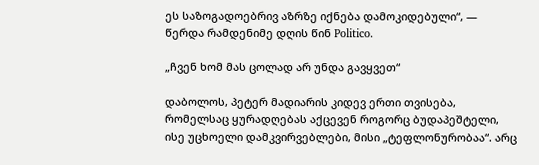ეს საზოგადოებრივ აზრზე იქნება დამოკიდებული“, — წერდა რამდენიმე დღის წინ Politico.

„ჩვენ ხომ მას ცოლად არ უნდა გავყვეთ“

დაბოლოს, პეტერ მადიარის კიდევ ერთი თვისება, რომელსაც ყურადღებას აქცევენ როგორც ბუდაპეშტელი, ისე უცხოელი დამკვირვებლები, მისი „ტეფლონურობაა“. არც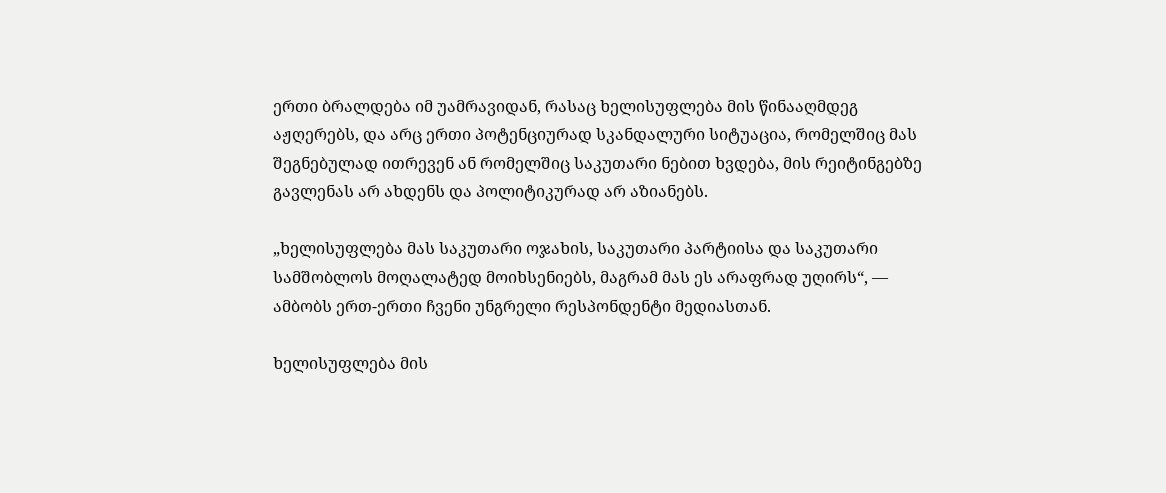ერთი ბრალდება იმ უამრავიდან, რასაც ხელისუფლება მის წინააღმდეგ აჟღერებს, და არც ერთი პოტენციურად სკანდალური სიტუაცია, რომელშიც მას შეგნებულად ითრევენ ან რომელშიც საკუთარი ნებით ხვდება, მის რეიტინგებზე გავლენას არ ახდენს და პოლიტიკურად არ აზიანებს.

„ხელისუფლება მას საკუთარი ოჯახის, საკუთარი პარტიისა და საკუთარი სამშობლოს მოღალატედ მოიხსენიებს, მაგრამ მას ეს არაფრად უღირს“, — ამბობს ერთ-ერთი ჩვენი უნგრელი რესპონდენტი მედიასთან.

ხელისუფლება მის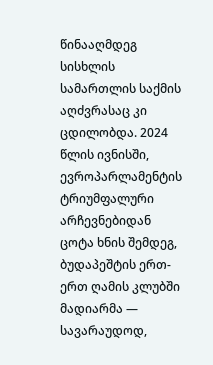წინააღმდეგ სისხლის სამართლის საქმის აღძვრასაც კი ცდილობდა. 2024 წლის ივნისში, ევროპარლამენტის ტრიუმფალური არჩევნებიდან ცოტა ხნის შემდეგ, ბუდაპეშტის ერთ-ერთ ღამის კლუბში მადიარმა — სავარაუდოდ,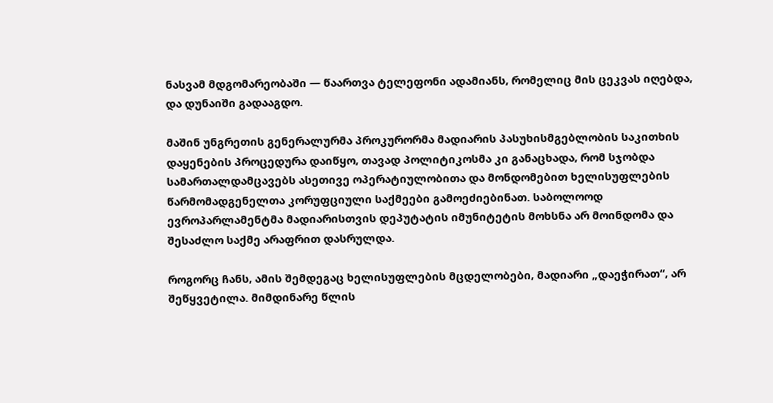ნასვამ მდგომარეობაში — წაართვა ტელეფონი ადამიანს, რომელიც მის ცეკვას იღებდა, და დუნაიში გადააგდო.

მაშინ უნგრეთის გენერალურმა პროკურორმა მადიარის პასუხისმგებლობის საკითხის დაყენების პროცედურა დაიწყო, თავად პოლიტიკოსმა კი განაცხადა, რომ სჯობდა სამართალდამცავებს ასეთივე ოპერატიულობითა და მონდომებით ხელისუფლების წარმომადგენელთა კორუფციული საქმეები გამოეძიებინათ. საბოლოოდ ევროპარლამენტმა მადიარისთვის დეპუტატის იმუნიტეტის მოხსნა არ მოინდომა და შესაძლო საქმე არაფრით დასრულდა.

როგორც ჩანს, ამის შემდეგაც ხელისუფლების მცდელობები, მადიარი „დაეჭირათ“, არ შეწყვეტილა. მიმდინარე წლის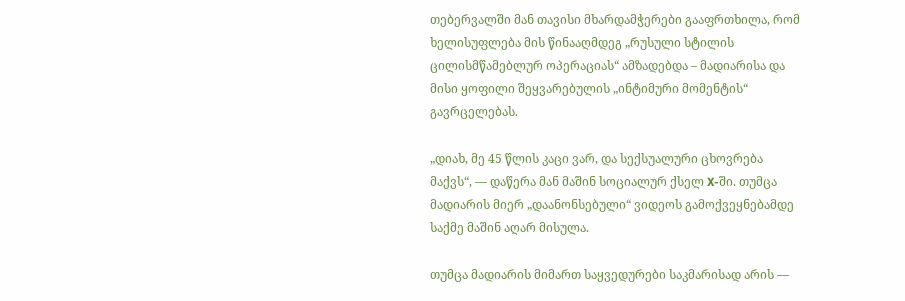თებერვალში მან თავისი მხარდამჭერები გააფრთხილა, რომ ხელისუფლება მის წინააღმდეგ „რუსული სტილის ცილისმწამებლურ ოპერაციას“ ამზადებდა – მადიარისა და მისი ყოფილი შეყვარებულის „ინტიმური მომენტის“ გავრცელებას.

„დიახ, მე 45 წლის კაცი ვარ, და სექსუალური ცხოვრება მაქვს“, — დაწერა მან მაშინ სოციალურ ქსელ X-ში. თუმცა მადიარის მიერ „დაანონსებული“ ვიდეოს გამოქვეყნებამდე საქმე მაშინ აღარ მისულა.

თუმცა მადიარის მიმართ საყვედურები საკმარისად არის —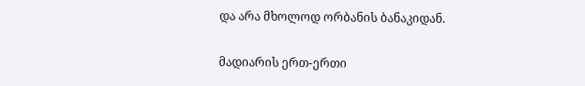და არა მხოლოდ ორბანის ბანაკიდან.

მადიარის ერთ-ერთი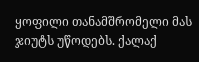ყოფილი თანამშრომელი მას ჯიუტს უწოდებს. ქალაქ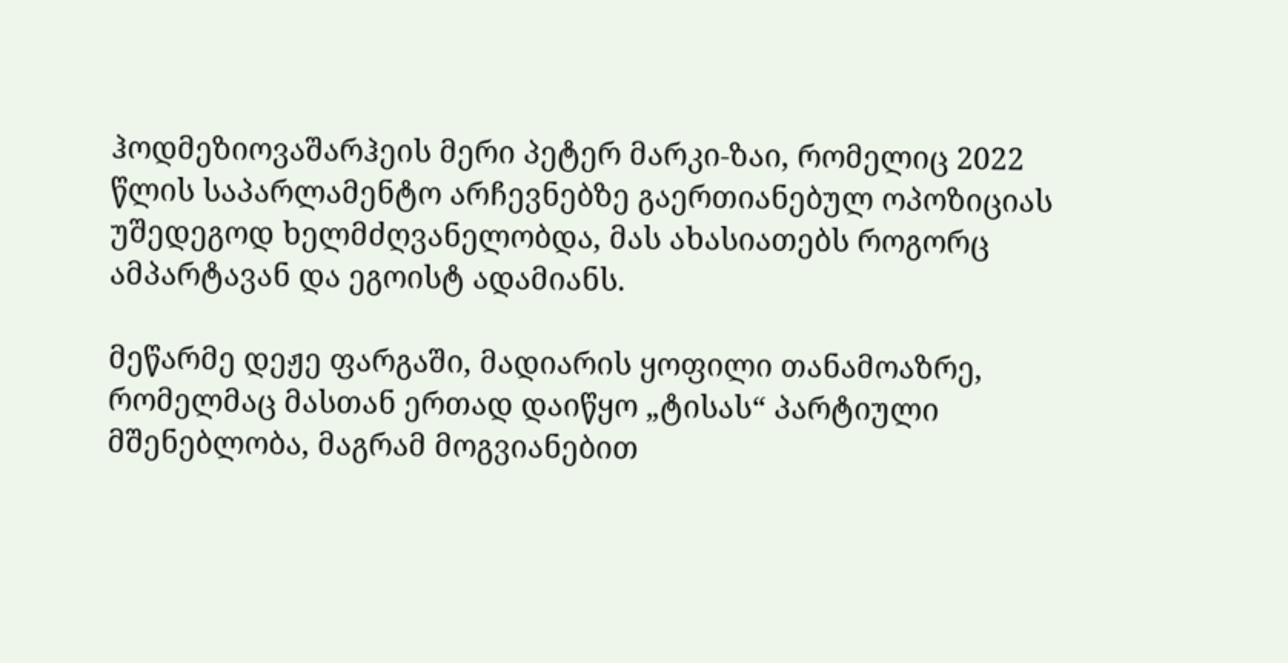ჰოდმეზიოვაშარჰეის მერი პეტერ მარკი-ზაი, რომელიც 2022 წლის საპარლამენტო არჩევნებზე გაერთიანებულ ოპოზიციას უშედეგოდ ხელმძღვანელობდა, მას ახასიათებს როგორც ამპარტავან და ეგოისტ ადამიანს.

მეწარმე დეჟე ფარგაში, მადიარის ყოფილი თანამოაზრე, რომელმაც მასთან ერთად დაიწყო „ტისას“ პარტიული მშენებლობა, მაგრამ მოგვიანებით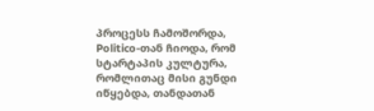პროცესს ჩამოშორდა, Politico-თან ჩიოდა, რომ სტარტაპის კულტურა, რომლითაც მისი გუნდი იწყებდა, თანდათან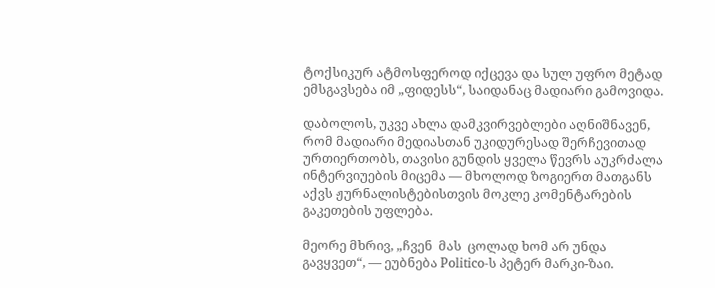ტოქსიკურ ატმოსფეროდ იქცევა და სულ უფრო მეტად ემსგავსება იმ „ფიდესს“, საიდანაც მადიარი გამოვიდა.

დაბოლოს, უკვე ახლა დამკვირვებლები აღნიშნავენ, რომ მადიარი მედიასთან უკიდურესად შერჩევითად ურთიერთობს, თავისი გუნდის ყველა წევრს აუკრძალა ინტერვიუების მიცემა — მხოლოდ ზოგიერთ მათგანს აქვს ჟურნალისტებისთვის მოკლე კომენტარების გაკეთების უფლება.

მეორე მხრივ, „ჩვენ  მას  ცოლად ხომ არ უნდა გავყვეთ“, — ეუბნება Politico-ს პეტერ მარკი-ზაი.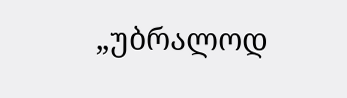„უბრალოდ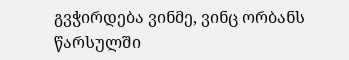გვჭირდება ვინმე, ვინც ორბანს წარსულში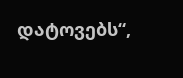დატოვებს“,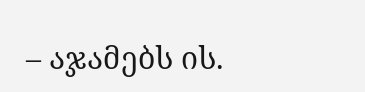– აჯამებს ის.